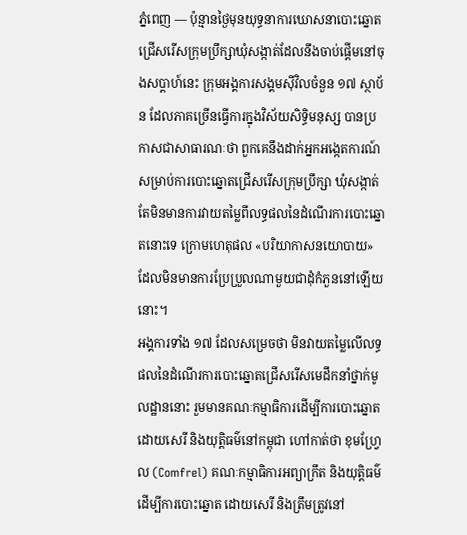ភ្នំពេញ — ប៉ុន្មានថ្ងៃមុនយុទ្ធនាការឃោសនាបោះឆ្នោតជ្រើសរើសក្រុមប្រឹក្សាឃុំសង្កាត់ដែលនឹងចាប់ផ្តើមនៅចុងសប្តាហ៍នេះ ក្រុមអង្គការសង្គមស៊ីវិលចំនួន ១៧ ស្ថាប័ន ដែលភាគច្រើនធ្វើការក្នុងវិស័យសិទ្ធិមនុស្ស បានប្រកាសជាសាធារណៈថា ពួកគេនឹងដាក់អ្នកអង្កេតការណ៍សម្រាប់ការបោះឆ្នោតជ្រើសរើសក្រុមប្រឹក្សា ឃុំសង្កាត់ តែមិនមានការវាយតម្លៃពីលទ្ធផលនៃដំណើរការបោះឆ្នោតនោះទេ ក្រោមហេតុផល «បរិយាកាសនយោបាយ» ដែលមិនមានការប្រែប្រួលណាមួយជាដុំកំភួននៅឡើយនោះ។
អង្គការទាំង ១៧ ដែលសម្រេចថា មិនវាយតម្លៃលើលទ្ធផលនៃដំណើរការបោះឆ្នោតជ្រើសរើសមេដឹកនាំថ្នាក់មូលដ្ឋាននោះ រួមមានគណៈកម្មាធិការដើម្បីការបោះឆ្នោតដោយសេរី និងយុត្តិធម៌នៅកម្ពុជា ហៅកាត់ថា ខុមហ្រ្វែល (Comfrel) គណៈកម្មាធិការអព្យាក្រឹត និងយុត្តិធម៌ ដើម្បីការបោះឆ្នោត ដោយសេរី និងត្រឹមត្រូវនៅ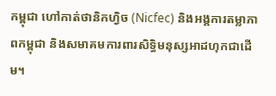កម្ពុជា ហៅកាត់ថានិកហ្វិច (Nicfec) និងអង្គការតម្លាភាពកម្ពុជា និងសមាគមការពារសិទ្ធិមនុស្សអាដហុកជាដើម។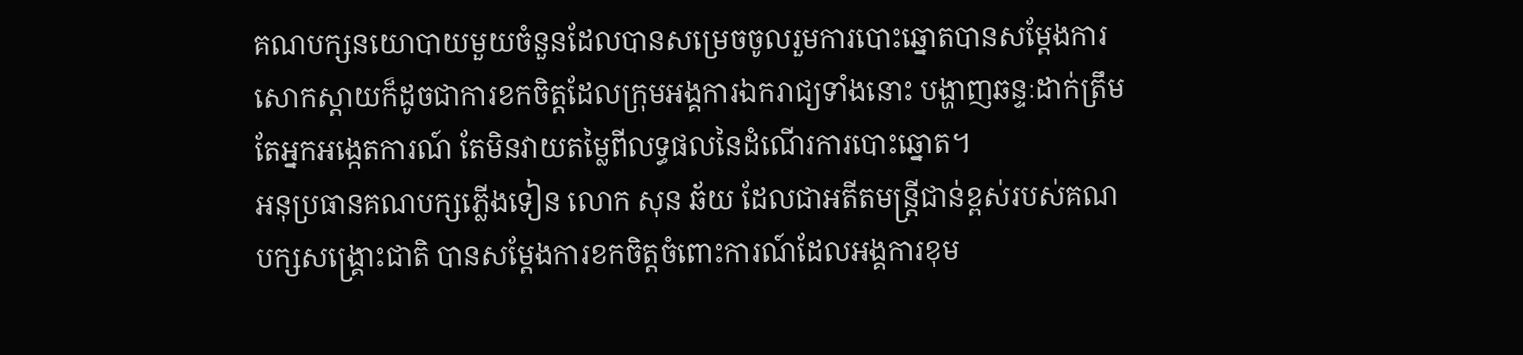គណបក្សនយោបាយមួយចំនួនដែលបានសម្រេចចូលរួមការបោះឆ្នោតបានសម្តែងការសោកស្តាយក៏ដូចជាការខកចិត្តដែលក្រុមអង្គការឯករាជ្យទាំងនោះ បង្ហាញឆន្ទៈដាក់ត្រឹមតែអ្នកអង្កេតការណ៍ តែមិនវាយតម្លៃពីលទ្ធផលនៃដំណើរការបោះឆ្នោត។
អនុប្រធានគណបក្សភ្លើងទៀន លោក សុន ឆ័យ ដែលជាអតីតមន្ត្រីជាន់ខ្ពស់របស់គណបក្សសង្គ្រោះជាតិ បានសម្តែងការខកចិត្តចំពោះការណ៍ដែលអង្គការខុម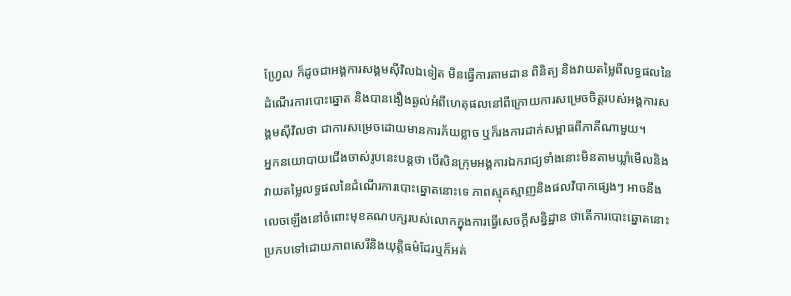ហ្វ្រែល ក៏ដូចជាអង្គការសង្គមស៊ីវិលឯទៀត មិនធ្វើការតាមដាន ពិនិត្យ និងវាយតម្លៃពីលទ្ធផលនៃដំណើរការបោះឆ្នោត និងបានងឿងឆ្ងល់អំពីហេតុផលនៅពីក្រោយការសម្រេចចិត្តរបស់អង្គការសង្គមស៊ីវិលថា ជាការសម្រេចដោយមានការភ័យខ្លាច ឬក៏រងការដាក់សម្ពាធពីភាគីណាមួយ។
អ្នកនយោបាយជើងចាស់រូបនេះបន្តថា បើសិនក្រុមអង្គការឯករាជ្យទាំងនោះមិនតាមឃ្លាំមើលនិងវាយតម្លៃលទ្ធផលនៃដំណើរការបោះឆ្នោតនោះទេ ភាពស្មុគស្មាញនិងផលវិបាកផ្សេងៗ អាចនឹងលេចឡើងនៅចំពោះមុខគណបក្សរបស់លោកក្នុងការធ្វើសេចក្តីសន្និដ្ឋាន ថាតើការបោះឆ្នោតនោះប្រកបទៅដោយភាពសេរីនិងយុត្តិធម៌ដែរឬក៏អត់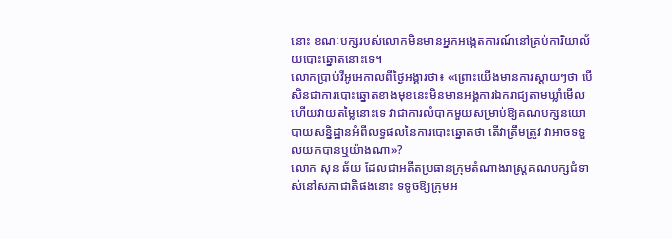នោះ ខណៈបក្សរបស់លោកមិនមានអ្នកអង្កេតការណ៍នៅគ្រប់ការិយាល័យបោះឆ្នោតនោះទេ។
លោកប្រាប់វីអូអេកាលពីថ្ងៃអង្គារថា៖ «ព្រោះយើងមានការស្តាយៗថា បើសិនជាការបោះឆ្នោតខាងមុខនេះមិនមានអង្គការឯករាជ្យតាមឃ្លាំមើលហើយវាយតម្លៃនោះទេ វាជាការលំបាកមួយសម្រាប់ឱ្យគណបក្សនយោបាយសន្និដ្ឋានអំពីលទ្ធផលនៃការបោះឆ្នោតថា តើវាត្រឹមត្រូវ វាអាចទទួលយកបានឬយ៉ាងណា»?
លោក សុន ឆ័យ ដែលជាអតីតប្រធានក្រុមតំណាងរាស្ត្រគណបក្សជំទាស់នៅសភាជាតិផងនោះ ទទូចឱ្យក្រុមអ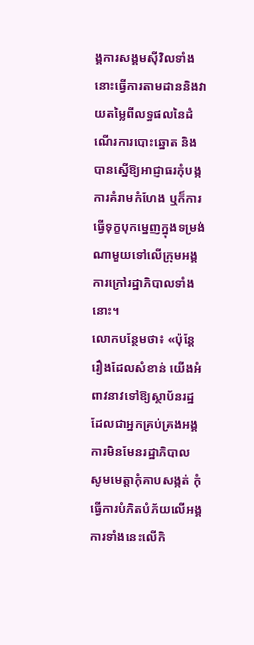ង្គការសង្គមស៊ីវិលទាំងនោះធ្វើការតាមដាននិងវាយតម្លៃពីលទ្ធផលនៃដំណើរការបោះឆ្នោត និងបានស្នើឱ្យអាជ្ញាធរកុំបង្កការគំរាមកំហែង ឬក៏ការធ្វើទុក្ខបុកម្នេញក្នុងទម្រង់ណាមួយទៅលើក្រុមអង្គការក្រៅរដ្ឋាភិបាលទាំងនោះ។
លោកបន្ថែមថា៖ «ប៉ុន្តែរឿងដែលសំខាន់ យើងអំពាវនាវទៅឱ្យស្ថាប័នរដ្ឋដែលជាអ្នកគ្រប់គ្រងអង្គការមិនមែនរដ្ឋាភិបាល សូមមេត្តាកុំគាបសង្កត់ កុំធ្វើការបំភិតបំភ័យលើអង្គការទាំងនេះលើកិ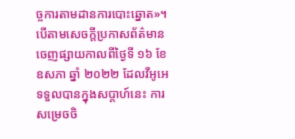ច្ចការតាមដានការបោះឆ្នោត»។
បើតាមសេចក្តីប្រកាសព័ត៌មានចេញផ្សាយកាលពីថ្ងៃទី ១៦ ខែឧសភា ឆ្នាំ ២០២២ ដែលវីអូអេទទួលបានក្នុងសប្តាហ៍នេះ ការសម្រេចចិ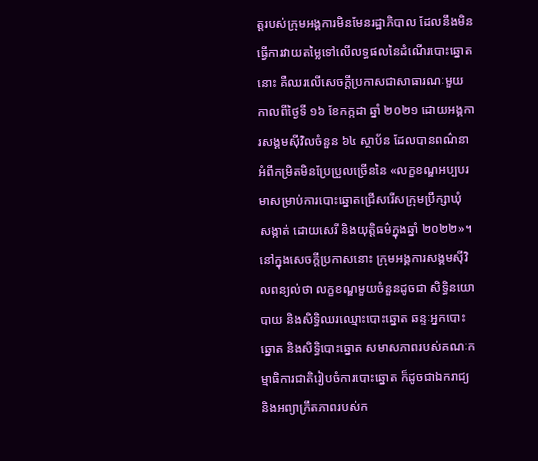ត្តរបស់ក្រុមអង្គការមិនមែនរដ្ឋាភិបាល ដែលនឹងមិនធ្វើការវាយតម្លៃទៅលើលទ្ធផលនៃដំណើរបោះឆ្នោតនោះ គឺឈរលើសេចក្តីប្រកាសជាសាធារណៈមួយ កាលពីថ្ងៃទី ១៦ ខែកក្កដា ឆ្នាំ ២០២១ ដោយអង្គការសង្គមស៊ីវិលចំនួន ៦៤ ស្ថាប័ន ដែលបានពណ៌នាអំពីកម្រិតមិនប្រែប្រួលច្រើននៃ «លក្ខខណ្ឌអប្បបរមាសម្រាប់ការបោះឆ្នោតជ្រើសរើសក្រុមប្រឹក្សាឃុំ សង្កាត់ ដោយសេរី និងយុត្តិធម៌ក្នុងឆ្នាំ ២០២២»។
នៅក្នុងសេចក្តីប្រកាសនោះ ក្រុមអង្គការសង្គមស៊ីវិលពន្យល់ថា លក្ខខណ្ឌមួយចំនួនដូចជា សិទ្ធិនយោបាយ និងសិទ្ធិឈរឈ្មោះបោះឆ្នោត ឆន្ទៈអ្នកបោះឆ្នោត និងសិទ្ធិបោះឆ្នោត សមាសភាពរបស់គណៈកម្មាធិការជាតិរៀបចំការបោះឆ្នោត ក៏ដូចជាឯករាជ្យ និងអព្យាក្រឹតភាពរបស់ក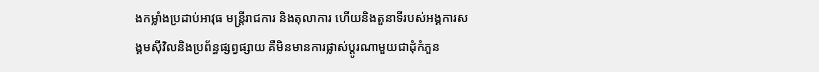ងកម្លាំងប្រដាប់អាវុធ មន្ត្រីរាជការ និងតុលាការ ហើយនិងតួនាទីរបស់អង្គការសង្គមស៊ីវិលនិងប្រព័ន្ធផ្សព្វផ្សាយ គឺមិនមានការផ្លាស់ប្តូរណាមួយជាដុំកំភួន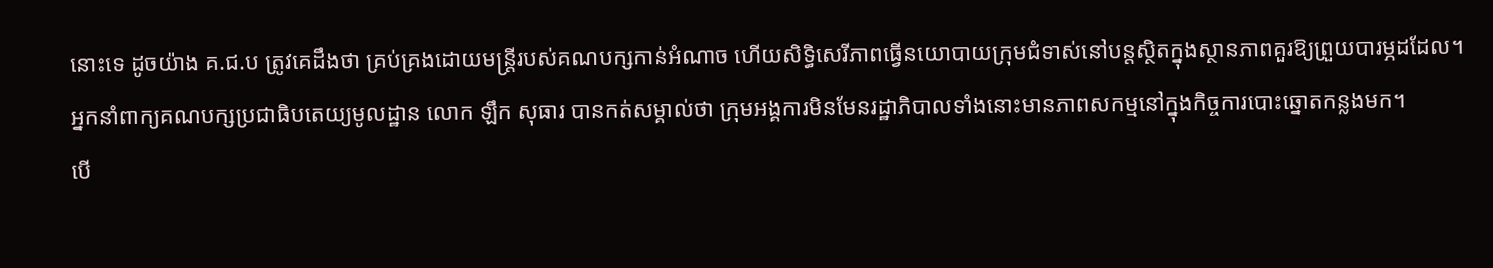នោះទេ ដូចយ៉ាង គ.ជ.ប ត្រូវគេដឹងថា គ្រប់គ្រងដោយមន្ត្រីរបស់គណបក្សកាន់អំណាច ហើយសិទ្ធិសេរីភាពធ្វើនយោបាយក្រុមជំទាស់នៅបន្តស្ថិតក្នុងស្ថានភាពគួរឱ្យព្រួយបារម្ភដដែល។
អ្នកនាំពាក្យគណបក្សប្រជាធិបតេយ្យមូលដ្ឋាន លោក ឡឹក សុធារ បានកត់សម្គាល់ថា ក្រុមអង្គការមិនមែនរដ្ឋាភិបាលទាំងនោះមានភាពសកម្មនៅក្នុងកិច្ចការបោះឆ្នោតកន្លងមក។
បើ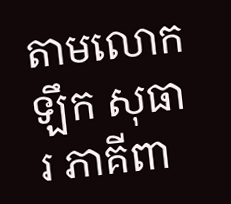តាមលោក ឡឹក សុធារ ភាគីពា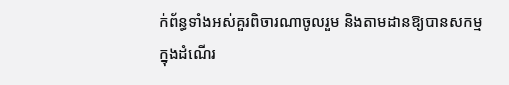ក់ព័ន្ធទាំងអស់គួរពិចារណាចូលរួម និងតាមដានឱ្យបានសកម្មក្នុងដំណើរ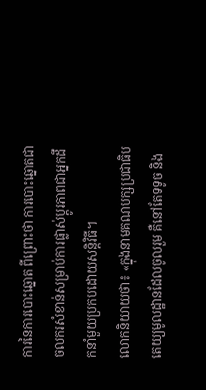ការនៃការបោះឆ្នោត ពីព្រោះថា ការបោះឆ្នោតជាចលករសំខាន់សម្រាប់ការផ្លាស់ប្តូរភាពជាអ្នកដឹកនាំមួយប្រកបដោយសន្តិវិធី។
លោកនិយាយថា៖ «ក្នុងនាមគណបក្សប្រជាធិបតេយ្យមូលដ្ឋានដែលចូលរួម គឺនៅតែទទូច និង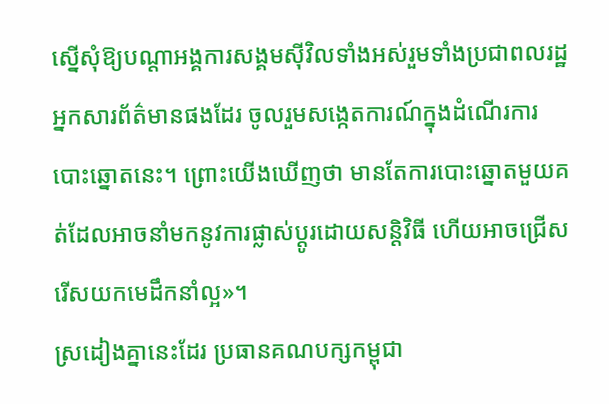ស្នើសុំឱ្យបណ្តាអង្គការសង្គមស៊ីវិលទាំងអស់រួមទាំងប្រជាពលរដ្ឋ អ្នកសារព័ត៌មានផងដែរ ចូលរួមសង្កេតការណ៍ក្នុងដំណើរការបោះឆ្នោតនេះ។ ព្រោះយើងឃើញថា មានតែការបោះឆ្នោតមួយគត់ដែលអាចនាំមកនូវការផ្លាស់ប្តូរដោយសន្តិវិធី ហើយអាចជ្រើសរើសយកមេដឹកនាំល្អ»។
ស្រដៀងគ្នានេះដែរ ប្រធានគណបក្សកម្ពុជា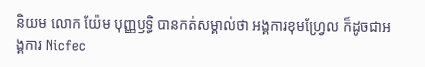និយម លោក យ៉ែម បុញ្ញឫទ្ធិ បានកត់សម្គាល់ថា អង្គការខុមហ្វ្រែល ក៏ដូចជាអង្គការ Nicfec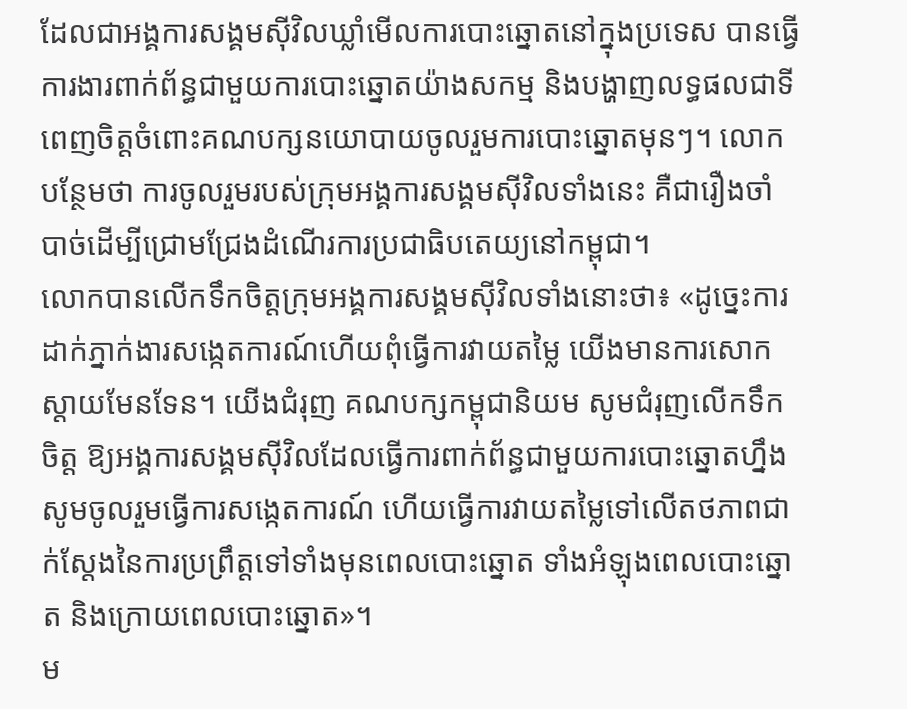ដែលជាអង្គការសង្គមស៊ីវិលឃ្លាំមើលការបោះឆ្នោតនៅក្នុងប្រទេស បានធ្វើការងារពាក់ព័ន្ធជាមួយការបោះឆ្នោតយ៉ាងសកម្ម និងបង្ហាញលទ្ធផលជាទីពេញចិត្តចំពោះគណបក្សនយោបាយចូលរួមការបោះឆ្នោតមុនៗ។ លោកបន្ថែមថា ការចូលរួមរបស់ក្រុមអង្គការសង្គមស៊ីវិលទាំងនេះ គឺជារឿងចាំបាច់ដើម្បីជ្រោមជ្រែងដំណើរការប្រជាធិបតេយ្យនៅកម្ពុជា។
លោកបានលើកទឹកចិត្តក្រុមអង្គការសង្គមស៊ីវិលទាំងនោះថា៖ «ដូច្នេះការដាក់ភ្នាក់ងារសង្កេតការណ៍ហើយពុំធ្វើការវាយតម្លៃ យើងមានការសោកស្តាយមែនទែន។ យើងជំរុញ គណបក្សកម្ពុជានិយម សូមជំរុញលើកទឹកចិត្ត ឱ្យអង្គការសង្គមស៊ីវិលដែលធ្វើការពាក់ព័ន្ធជាមួយការបោះឆ្នោតហ្នឹង សូមចូលរួមធ្វើការសង្កេតការណ៍ ហើយធ្វើការវាយតម្លៃទៅលើតថភាពជាក់ស្តែងនៃការប្រព្រឹត្តទៅទាំងមុនពេលបោះឆ្នោត ទាំងអំឡុងពេលបោះឆ្នោត និងក្រោយពេលបោះឆ្នោត»។
ម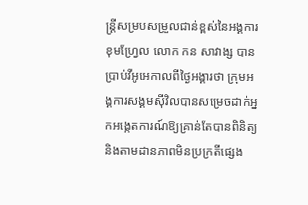ន្រ្តីសម្របសម្រួលជាន់ខ្ពស់នៃអង្គការខុមហ្វ្រែល លោក កន សាវាង្ស បានប្រាប់វីអូអេកាលពីថ្ងៃអង្គារថា ក្រុមអង្គការសង្គមស៊ីវិលបានសម្រេចដាក់អ្នកអង្កេតការណ៍ឱ្យគ្រាន់តែបានពិនិត្យ និងតាមដានភាពមិនប្រក្រតីផ្សេង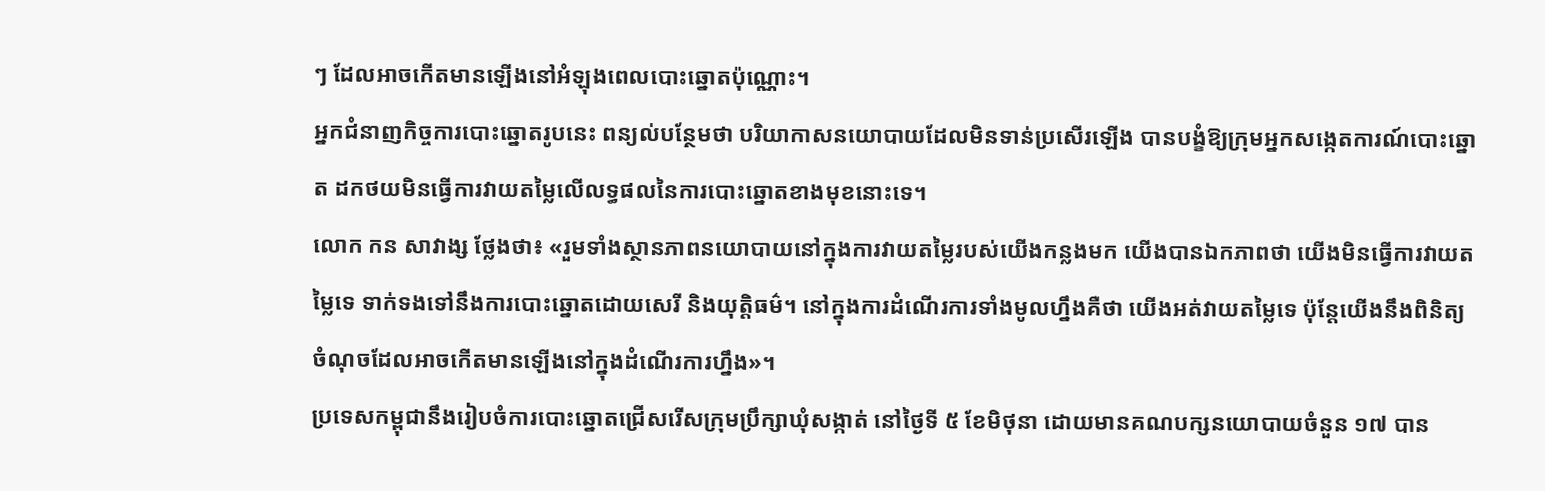ៗ ដែលអាចកើតមានឡើងនៅអំឡុងពេលបោះឆ្នោតប៉ុណ្ណោះ។
អ្នកជំនាញកិច្ចការបោះឆ្នោតរូបនេះ ពន្យល់បន្ថែមថា បរិយាកាសនយោបាយដែលមិនទាន់ប្រសើរឡើង បានបង្ខំឱ្យក្រុមអ្នកសង្កេតការណ៍បោះឆ្នោត ដកថយមិនធ្វើការវាយតម្លៃលើលទ្ធផលនៃការបោះឆ្នោតខាងមុខនោះទេ។
លោក កន សាវាង្ស ថ្លែងថា៖ «រួមទាំងស្ថានភាពនយោបាយនៅក្នុងការវាយតម្លៃរបស់យើងកន្លងមក យើងបានឯកភាពថា យើងមិនធ្វើការវាយតម្លៃទេ ទាក់ទងទៅនឹងការបោះឆ្នោតដោយសេរី និងយុត្តិធម៌។ នៅក្នុងការដំណើរការទាំងមូលហ្នឹងគឺថា យើងអត់វាយតម្លៃទេ ប៉ុន្តែយើងនឹងពិនិត្យចំណុចដែលអាចកើតមានឡើងនៅក្នុងដំណើរការហ្នឹង»។
ប្រទេសកម្ពុជានឹងរៀបចំការបោះឆ្នោតជ្រើសរើសក្រុមប្រឹក្សាឃុំសង្កាត់ នៅថ្ងៃទី ៥ ខែមិថុនា ដោយមានគណបក្សនយោបាយចំនួន ១៧ បាន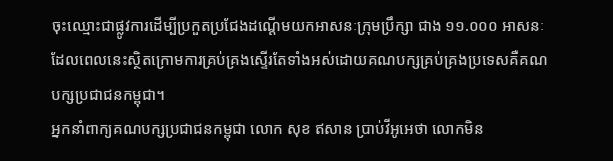ចុះឈ្មោះជាផ្លូវការដើម្បីប្រកួតប្រជែងដណ្តើមយកអាសនៈក្រុមប្រឹក្សា ជាង ១១.០០០ អាសនៈ ដែលពេលនេះស្ថិតក្រោមការគ្រប់គ្រងស្ទើរតែទាំងអស់ដោយគណបក្សគ្រប់គ្រងប្រទេសគឺគណបក្សប្រជាជនកម្ពុជា។
អ្នកនាំពាក្យគណបក្សប្រជាជនកម្ពុជា លោក សុខ ឥសាន ប្រាប់វីអូអេថា លោកមិន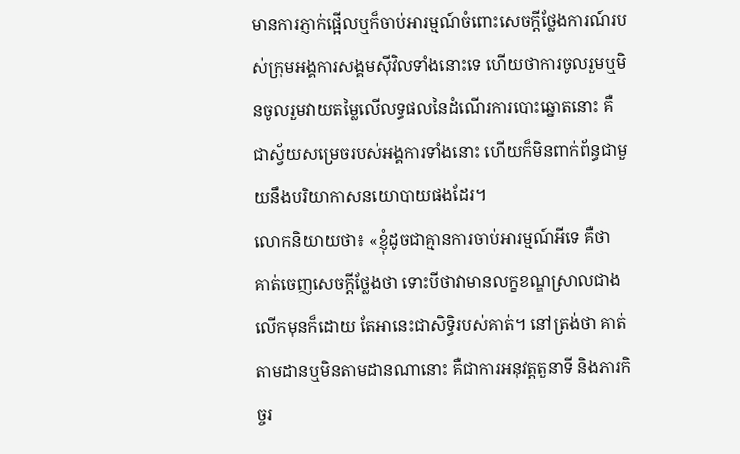មានការភ្ញាក់ផ្អើលឬក៏ចាប់អារម្មណ៍ចំពោះសេចក្តីថ្លែងការណ៍របស់ក្រុមអង្គការសង្គមស៊ីវិលទាំងនោះទេ ហើយថាការចូលរួមឬមិនចូលរួមវាយតម្លៃលើលទ្ធផលនៃដំណើរការបោះឆ្នោតនោះ គឺជាស្វ័យសម្រេចរបស់អង្គការទាំងនោះ ហើយក៏មិនពាក់ព័ន្ធជាមួយនឹងបរិយាកាសនយោបាយផងដែរ។
លោកនិយាយថា៖ «ខ្ញុំដូចជាគ្មានការចាប់អារម្មណ៍អីទេ គឺថា គាត់ចេញសេចក្តីថ្លែងថា ទោះបីថាវាមានលក្ខខណ្ឌស្រាលជាងលើកមុនក៏ដោយ តែអានេះជាសិទ្ធិរបស់គាត់។ នៅត្រង់ថា គាត់តាមដានឬមិនតាមដានណានោះ គឺជាការអនុវត្តតួនាទី និងភារកិច្ចរ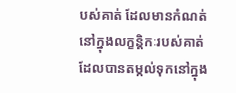បស់គាត់ ដែលមានកំណត់នៅក្នុងលក្ខន្តិកៈរបស់គាត់ដែលបានតម្កល់ទុកនៅក្នុង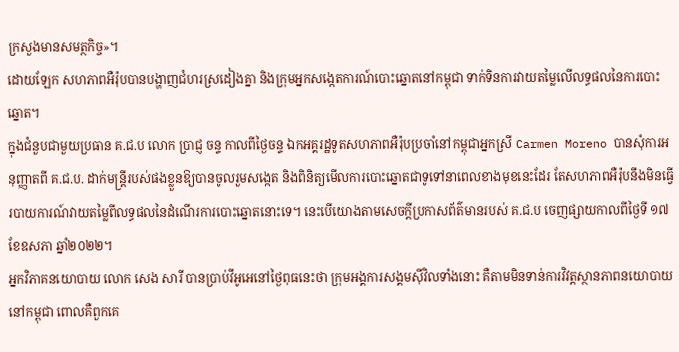ក្រសួងមានសមត្ថកិច្ច»។
ដោយឡែក សហភាពអឺរ៉ុបបានបង្ហាញជំហរស្រដៀងគ្នា និងក្រុមអ្នកសង្កេតការណ៍បោះឆ្នោតនៅកម្ពុជា ទាក់ទិនការវាយតម្លៃលើលទ្ធផលនៃការបោះឆ្នោត។
ក្នុងជំនួបជាមួយប្រធាន គ.ជ.ប លោក ប្រាជ្ញ ចន្ទ កាលពីថ្ងៃចន្ទ ឯកអគ្គរដ្ឋទូតសហភាពអឺរ៉ុបប្រចាំនៅកម្ពុជាអ្នកស្រី Carmen Moreno បានសុំការអនុញ្ញាតពី គ.ជ.ប. ដាក់មន្ត្រីរបស់ផងខ្លួនឱ្យបានចូលរួមសង្កេត និងពិនិត្យមើលការបោះឆ្នោតជាទូទៅនាពេលខាងមុខនេះដែរ តែសហភាពអឺរ៉ុបនឹងមិនធ្វើរបាយការណ៍វាយតម្លៃពីលទ្ធផលនៃដំណើរការបោះឆ្នោតនោះទេ។ នេះបើយោងតាមសេចក្តីប្រកាសព័ត៌មានរបស់ គ.ជ.ប ចេញផ្សាយកាលពីថ្ងៃទី ១៧ ខែឧសភា ឆ្នាំ២០២២។
អ្នកវិភាគនយោបាយ លោក សេង សារី បានប្រាប់វីអូអេនៅថ្ងៃពុធនេះថា ក្រុមអង្គការសង្គមស៊ីវិលទាំងនោះ គឺតាមមិនទាន់ការវិវត្តស្ថានភាពនយោបាយនៅកម្ពុជា ពោលគឺពួកគេ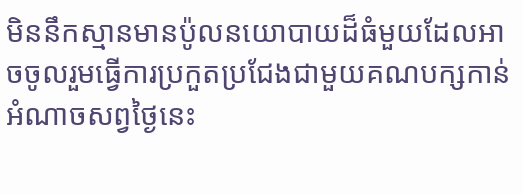មិននឹកស្មានមានប៉ូលនយោបាយដ៏ធំមួយដែលអាចចូលរួមធ្វើការប្រកួតប្រជែងជាមួយគណបក្សកាន់អំណាចសព្វថ្ងៃនេះ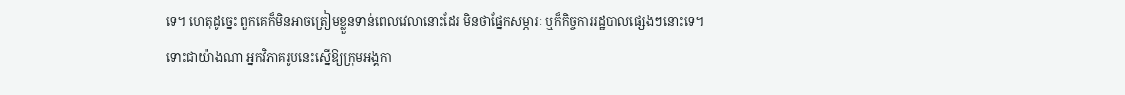ទេ។ ហេតុដូច្នេះ ពួកគេក៏មិនអាចត្រៀមខ្លួនទាន់ពេលវេលានោះដែរ មិនថាផ្នែកសម្ភារៈ ឬក៏កិច្ចការរដ្ឋបាលផ្សេងៗនោះទេ។
ទោះជាយ៉ាងណា អ្នកវិភាគរូបនេះស្នើឱ្យក្រុមអង្គកា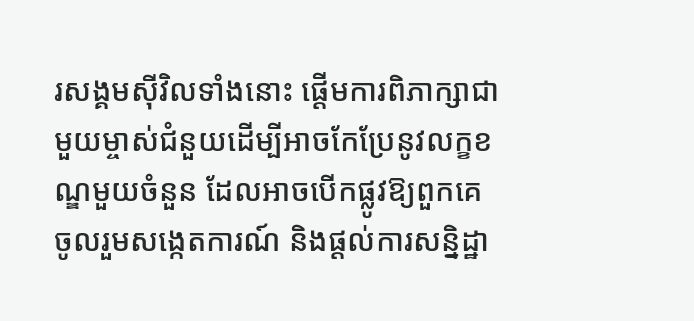រសង្គមស៊ីវិលទាំងនោះ ផ្តើមការពិភាក្សាជាមួយម្ចាស់ជំនួយដើម្បីអាចកែប្រែនូវលក្ខខណ្ឌមួយចំនួន ដែលអាចបើកផ្លូវឱ្យពួកគេចូលរួមសង្កេតការណ៍ និងផ្តល់ការសន្និដ្ឋា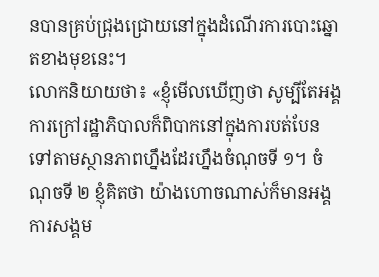នបានគ្រប់ជ្រុងជ្រោយនៅក្នុងដំណើរការបោះឆ្នោតខាងមុខនេះ។
លោកនិយាយថា៖ «ខ្ញុំមើលឃើញថា សូម្បីតែអង្គការក្រៅរដ្ឋាភិបាលក៏ពិបាកនៅក្នុងការបត់បែនទៅតាមស្ថានភាពហ្នឹងដែរហ្នឹងចំណុចទី ១។ ចំណុចទី ២ ខ្ញុំគិតថា យ៉ាងហោចណាស់ក៏មានអង្គការសង្គម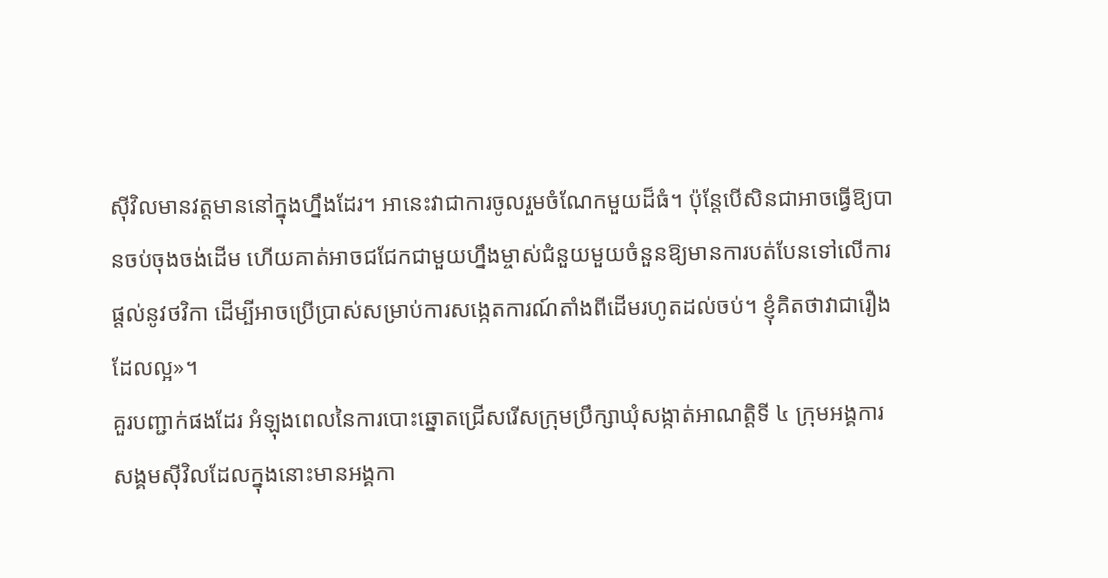ស៊ីវិលមានវត្តមាននៅក្នុងហ្នឹងដែរ។ អានេះវាជាការចូលរួមចំណែកមួយដ៏ធំ។ ប៉ុន្តែបើសិនជាអាចធ្វើឱ្យបានចប់ចុងចង់ដើម ហើយគាត់អាចជជែកជាមួយហ្នឹងម្ចាស់ជំនួយមួយចំនួនឱ្យមានការបត់បែនទៅលើការផ្តល់នូវថវិកា ដើម្បីអាចប្រើប្រាស់សម្រាប់ការសង្កេតការណ៍តាំងពីដើមរហូតដល់ចប់។ ខ្ញុំគិតថាវាជារឿងដែលល្អ»។
គួរបញ្ជាក់ផងដែរ អំឡុងពេលនៃការបោះឆ្នោតជ្រើសរើសក្រុមប្រឹក្សាឃុំសង្កាត់អាណត្តិទី ៤ ក្រុមអង្គការសង្គមស៊ីវិលដែលក្នុងនោះមានអង្គកា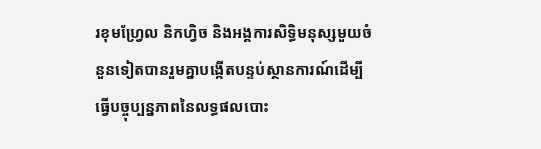រខុមហ្រែ្វល និកហ្វិច និងអង្គការសិទ្ធិមនុស្សមួយចំនួនទៀតបានរួមគ្នាបង្កើតបន្ទប់ស្ថានការណ៍ដើម្បីធ្វើបច្ចុប្បន្នភាពនៃលទ្ធផលបោះ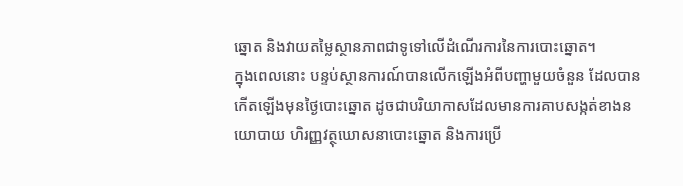ឆ្នោត និងវាយតម្លៃស្ថានភាពជាទូទៅលើដំណើរការនៃការបោះឆ្នោត។
ក្នុងពេលនោះ បន្ទប់ស្ថានការណ៍បានលើកឡើងអំពីបញ្ហាមួយចំនួន ដែលបានកើតឡើងមុនថ្ងៃបោះឆ្នោត ដូចជាបរិយាកាសដែលមានការគាបសង្កត់ខាងនយោបាយ ហិរញ្ញវត្ថុឃោសនាបោះឆ្នោត និងការប្រើ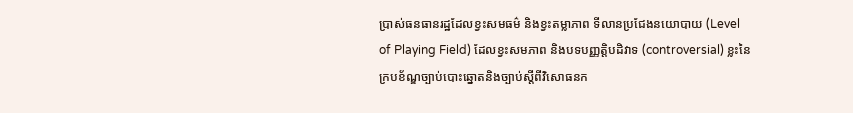ប្រាស់ធនធានរដ្ឋដែលខ្វះសមធម៌ និងខ្វះតម្លាភាព ទីលានប្រជែងនយោបាយ (Level of Playing Field) ដែលខ្វះសមភាព និងបទបញ្ញត្តិបដិវាទ (controversial) ខ្លះនៃក្របខ័ណ្ឌច្បាប់បោះឆ្នោតនិងច្បាប់ស្តីពីវិសោធនក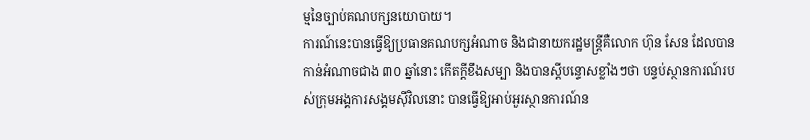ម្មនៃច្បាប់គណបក្សនយោបាយ។
ការណ៍នេះបានធ្វើឱ្យប្រធានគណបក្សអំណាច និងជានាយករដ្ឋមន្ត្រីគឺលោក ហ៊ុន សែន ដែលបានកាន់អំណាចជាង ៣០ ឆ្នាំនោះ កើតក្តីខឹងសម្បា និងបានស្តីបន្ទោសខ្លាំងៗថា បន្ទប់ស្ថានការណ៍របស់ក្រុមអង្គការសង្គមស៊ីវិលនោះ បានធ្វើឱ្យអាប់អួរស្ថានការណ៍ន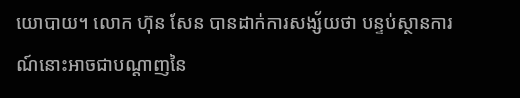យោបាយ។ លោក ហ៊ុន សែន បានដាក់ការសង្ស័យថា បន្ទប់ស្ថានការណ៍នោះអាចជាបណ្តាញនៃ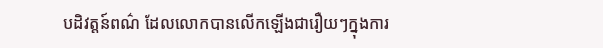បដិវត្តន៍ពណ៌ ដែលលោកបានលើកឡើងជារឿយៗក្នុងការ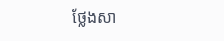ថ្លែងសា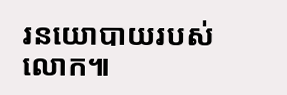រនយោបាយរបស់លោក៕